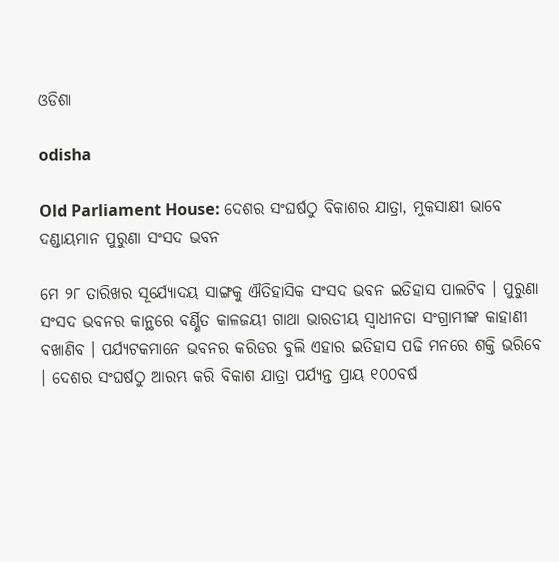ଓଡିଶା

odisha

Old Parliament House: ଦେଶର ସଂଘର୍ଷଠୁ ବିକାଶର ଯାତ୍ରା, ମୁକସାକ୍ଷୀ ଭାବେ ଦଣ୍ଡାୟମାନ ପୁରୁଣା ସଂସଦ ଭବନ

ମେ ୨୮ ତାରିଖର ସୂର୍ଯ୍ୟୋଦୟ ସାଙ୍ଗକୁ ଐତିହାସିକ ସଂସଦ ଭବନ ଇତିହାସ ପାଲଟିବ । ପୁରୁଣା ସଂସଦ ଭବନର କାନ୍ଥରେ ବର୍ଣ୍ଣିତ କାଳଜୟୀ ଗାଥା ଭାରତୀୟ ସ୍ବାଧୀନତା ସଂଗ୍ରାମୀଙ୍କ କାହାଣୀ ବଖାଣିବ । ପର୍ଯ୍ୟଟକମାନେ ଭବନର କରିଡର ବୁଲି ଏହାର ଇତିହାସ ପଢି ମନରେ ଶକ୍ତି ଭରିବେ । ଦେଶର ସଂଘର୍ଷଠୁ ଆରମ୍ଭ କରି ବିକାଶ ଯାତ୍ରା ପର୍ଯ୍ୟନ୍ତ ପ୍ରାୟ ୧୦୦ବର୍ଷ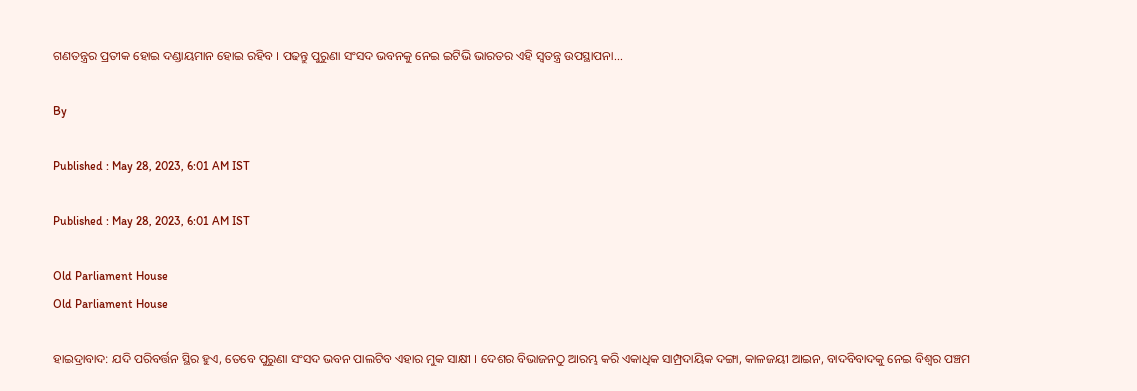ଗଣତନ୍ତ୍ରର ପ୍ରତୀକ ହୋଇ ଦଣ୍ଡାୟମାନ ହୋଇ ରହିବ । ପଢନ୍ତୁ ପୁରୁଣା ସଂସଦ ଭବନକୁ ନେଇ ଇଟିଭି ଭାରତର ଏହି ସ୍ବତନ୍ତ୍ର ଉପସ୍ଥାପନା...

By

Published : May 28, 2023, 6:01 AM IST

Published : May 28, 2023, 6:01 AM IST

Old Parliament House
Old Parliament House

ହାଇଦ୍ରାବାଦ: ଯଦି ପରିବର୍ତ୍ତନ ସ୍ଥିର ହୁଏ, ତେବେ ପୁରୁଣା ସଂସଦ ଭବନ ପାଲଟିବ ଏହାର ମୁକ ସାକ୍ଷୀ । ଦେଶର ବିଭାଜନଠୁ ଆରମ୍ଭ କରି ଏକାଧିକ ସାମ୍ପ୍ରଦାୟିକ ଦଙ୍ଗା, କାଳଜୟୀ ଆଇନ, ବାଦବିବାଦକୁ ନେଇ ବିଶ୍ବର ପଞ୍ଚମ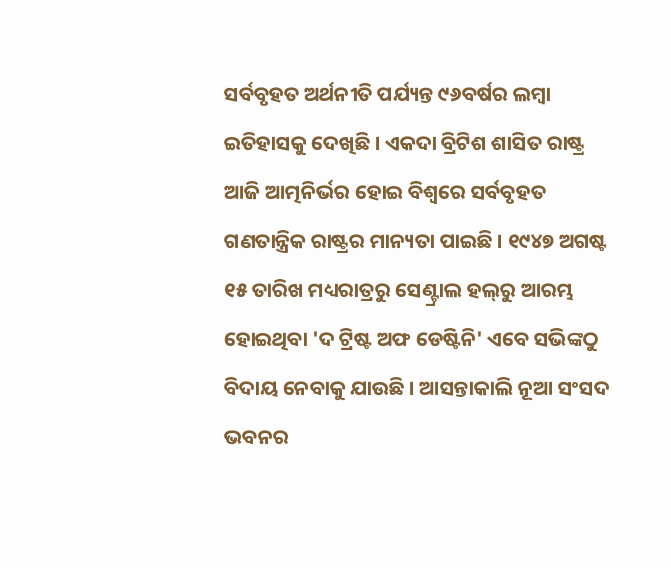ସର୍ବବୃହତ ଅର୍ଥନୀତି ପର୍ଯ୍ୟନ୍ତ ୯୬ବର୍ଷର ଲମ୍ବା ଇତିହାସକୁ ଦେଖିଛି । ଏକଦା ବ୍ରିଟିଶ ଶାସିତ ରାଷ୍ଟ୍ର ଆଜି ଆତ୍ମନିର୍ଭର ହୋଇ ବିଶ୍ବରେ ସର୍ବବୃହତ ଗଣତାନ୍ତ୍ରିକ ରାଷ୍ଟ୍ରର ମାନ୍ୟତା ପାଇଛି । ୧୯୪୭ ଅଗଷ୍ଟ ୧୫ ତାରିଖ ମଧ୍ୟରାତ୍ରରୁ ସେଣ୍ଟ୍ରାଲ ହଲ୍‌ରୁ ଆରମ୍ଭ ହୋଇଥିବା 'ଦ ଟ୍ରିଷ୍ଟ ଅଫ ଡେଷ୍ଟିନି' ଏବେ ସଭିଙ୍କଠୁ ବିଦାୟ ନେବାକୁ ଯାଉଛି । ଆସନ୍ତାକାଲି ନୂଆ ସଂସଦ ଭବନର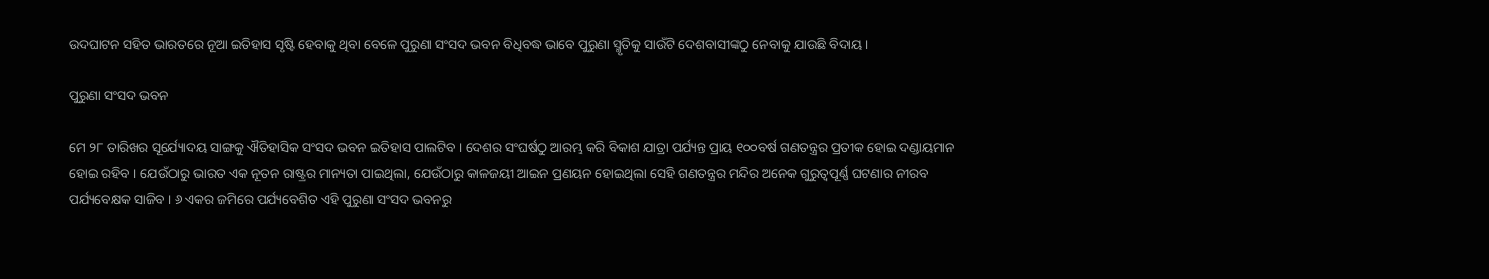ଉଦଘାଟନ ସହିତ ଭାରତରେ ନୂଆ ଇତିହାସ ସୃଷ୍ଟି ହେବାକୁ ଥିବା ବେଳେ ପୁରୁଣା ସଂସଦ ଭବନ ବିଧିବଦ୍ଧ ଭାବେ ପୁରୁଣା ସ୍ମୃତିକୁ ସାଉଁଟି ଦେଶବାସୀଙ୍କଠୁ ନେବାକୁ ଯାଉଛି ବିଦାୟ ।

ପୁରୁଣା ସଂସଦ ଭବନ

ମେ ୨୮ ତାରିଖର ସୂର୍ଯ୍ୟୋଦୟ ସାଙ୍ଗକୁ ଐତିହାସିକ ସଂସଦ ଭବନ ଇତିହାସ ପାଲଟିବ । ଦେଶର ସଂଘର୍ଷଠୁ ଆରମ୍ଭ କରି ବିକାଶ ଯାତ୍ରା ପର୍ଯ୍ୟନ୍ତ ପ୍ରାୟ ୧୦୦ବର୍ଷ ଗଣତନ୍ତ୍ରର ପ୍ରତୀକ ହୋଇ ଦଣ୍ଡାୟମାନ ହୋଇ ରହିବ । ଯେଉଁଠାରୁ ଭାରତ ଏକ ନୂତନ ରାଷ୍ଟ୍ରର ମାନ୍ୟତା ପାଇଥିଲା, ଯେଉଁଠାରୁ କାଳଜୟୀ ଆଇନ ପ୍ରଣୟନ ହୋଇଥିଲା ସେହି ଗଣତନ୍ତ୍ରର ମନ୍ଦିର ଅନେକ ଗୁରୁତ୍ବପୂର୍ଣ୍ଣ ଘଟଣାର ନୀରବ ପର୍ଯ୍ୟବେକ୍ଷକ ସାଜିବ । ୬ ଏକର ଜମିରେ ପର୍ଯ୍ୟବେଶିତ ଏହି ପୁରୁଣା ସଂସଦ ଭବନରୁ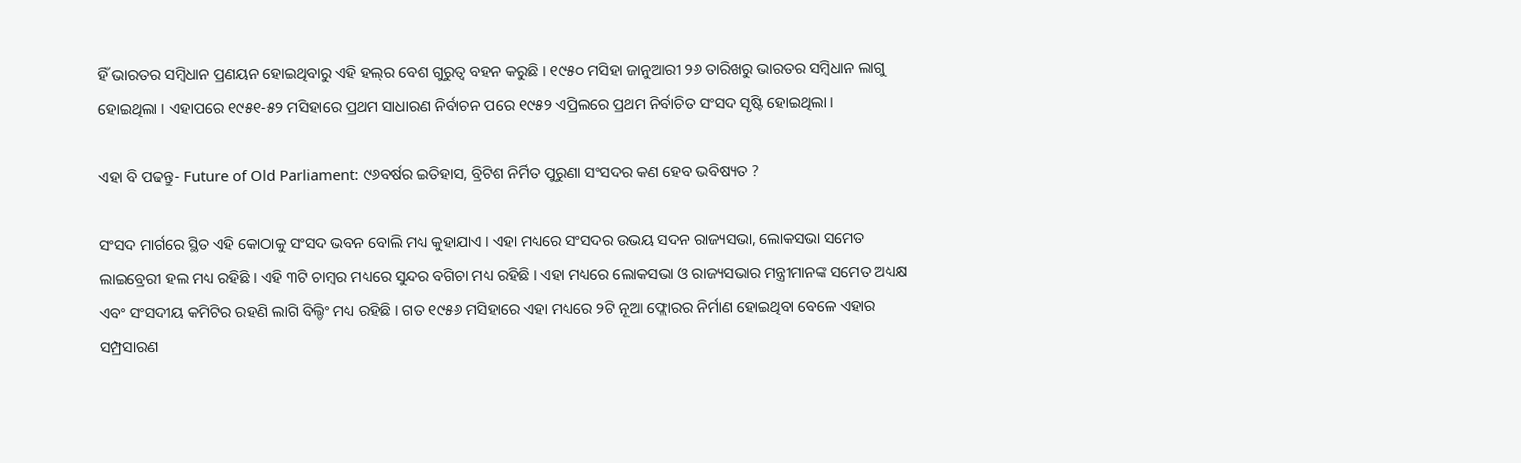ହିଁ ଭାରତର ସମ୍ବିଧାନ ପ୍ରଣୟନ ହୋଇଥିବାରୁ ଏହି ହଲ୍‌ର ବେଶ ଗୁରୁତ୍ବ ବହନ କରୁଛି । ୧୯୫୦ ମସିହା ଜାନୁଆରୀ ୨୬ ତାରିଖରୁ ଭାରତର ସମ୍ବିଧାନ ଲାଗୁ ହୋଇଥିଲା । ଏହାପରେ ୧୯୫୧-୫୨ ମସିହାରେ ପ୍ରଥମ ସାଧାରଣ ନିର୍ବାଚନ ପରେ ୧୯୫୨ ଏପ୍ରିଲରେ ପ୍ରଥମ ନିର୍ବାଚିତ ସଂସଦ ସୃଷ୍ଟି ହୋଇଥିଲା ।

ଏହା ବି ପଢନ୍ତୁ- Future of Old Parliament: ୯୬ବର୍ଷର ଇତିହାସ, ବ୍ରିଟିଶ ନିର୍ମିତ ପୁରୁଣା ସଂସଦର କଣ ହେବ ଭବିଷ୍ୟତ ?

ସଂସଦ ମାର୍ଗରେ ସ୍ଥିତ ଏହି କୋଠାକୁ ସଂସଦ ଭବନ ବୋଲି ମଧ୍ୟ କୁହାଯାଏ । ଏହା ମଧ୍ୟରେ ସଂସଦର ଉଭୟ ସଦନ ରାଜ୍ୟସଭା, ଲୋକସଭା ସମେତ ଲାଇବ୍ରେରୀ ହଲ ମଧ୍ୟ ରହିଛି । ଏହି ୩ଟି ଚାମ୍ବର ମଧ୍ୟରେ ସୁନ୍ଦର ବଗିଚା ମଧ୍ୟ ରହିଛି । ଏହା ମଧ୍ୟରେ ଲୋକସଭା ଓ ରାଜ୍ୟସଭାର ମନ୍ତ୍ରୀମାନଙ୍କ ସମେତ ଅଧ୍ୟକ୍ଷ ଏବଂ ସଂସଦୀୟ କମିଟିର ରହଣି ଲାଗି ବିଲ୍ଡିଂ ମଧ୍ୟ ରହିଛି । ଗତ ୧୯୫୬ ମସିହାରେ ଏହା ମଧ୍ୟରେ ୨ଟି ନୂଆ ଫ୍ଲୋରର ନିର୍ମାଣ ହୋଇଥିବା ବେଳେ ଏହାର ସମ୍ପ୍ରସାରଣ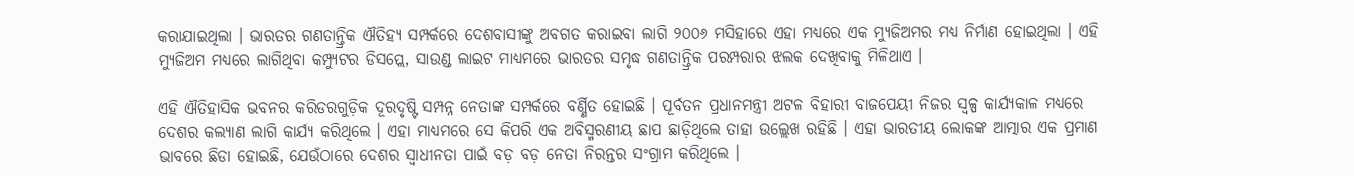କରାଯାଇଥିଲା । ଭାରତର ଗଣତାନ୍ତ୍ରିକ ଐତିହ୍ୟ ସମ୍ପର୍କରେ ଦେଶବାସୀଙ୍କୁ ଅବଗତ କରାଇବା ଲାଗି ୨୦୦୬ ମସିହାରେ ଏହା ମଧ୍ୟରେ ଏକ ମ୍ୟୁଜିଅମର ମଧ୍ୟ ନିର୍ମାଣ ହୋଇଥିଲା । ଏହି ମ୍ୟୁଜିଅମ ମଧ୍ୟରେ ଲାଗିଥିବା କମ୍ପ୍ୟୁଟର ଡିସପ୍ଲେ, ସାଉଣ୍ଡ ଲାଇଟ ମାଧ୍ୟମରେ ଭାରତର ସମୃଦ୍ଧ ଗଣତାନ୍ତ୍ରିକ ପରମ୍ପରାର ଝଲକ ଦେଖିବାକୁ ମିଳିଥାଏ ।

ଏହି ଐତିହାସିକ ଭବନର କରିଡରଗୁଡ଼ିକ ଦୂରଦୃଷ୍ଟି ସମ୍ପନ୍ନ ନେତାଙ୍କ ସମ୍ପର୍କରେ ବର୍ଣ୍ଣିତ ହୋଇଛି । ପୂର୍ବତନ ପ୍ରଧାନମନ୍ତ୍ରୀ ଅଟଳ ବିହାରୀ ବାଜପେୟୀ ନିଜର ସ୍ବଳ୍ପ କାର୍ଯ୍ୟକାଳ ମଧ୍ୟରେ ଦେଶର କଲ୍ୟାଣ ଲାଗି କାର୍ଯ୍ୟ କରିଥିଲେ । ଏହା ମାଧ୍ୟମରେ ସେ କିପରି ଏକ ଅବିସ୍ମରଣୀୟ ଛାପ ଛାଡ଼ିଥିଲେ ତାହା ଉଲ୍ଲେଖ ରହିଛି । ଏହା ଭାରତୀୟ ଲୋକଙ୍କ ଆତ୍ମାର ଏକ ପ୍ରମାଣ ଭାବରେ ଛିଡା ହୋଇଛି, ଯେଉଁଠାରେ ଦେଶର ସ୍ବାଧୀନତା ପାଇଁ ବଡ଼ ବଡ଼ ନେତା ନିରନ୍ତର ସଂଗ୍ରାମ କରିଥିଲେ ।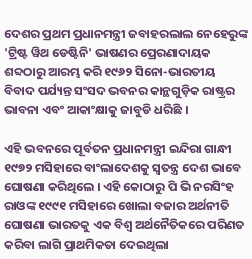ଦେଶର ପ୍ରଥମ ପ୍ରଧାନମନ୍ତ୍ରୀ ଜବାହରଲାଲ ନେହେରୁଙ୍କ 'ଟ୍ରିଷ୍ଟ ୱିଥ ଡେଷ୍ଟିନି' ଭାଷଣର ପ୍ରେରଣାଦାୟକ ଶବ୍ଦଠାରୁ ଆରମ୍ଭ କରି ୧୯୬୨ ସିନୋ-ଭାରତୀୟ ବିବାଦ ପର୍ଯ୍ୟନ୍ତ ସଂସଦ ଭବନର କାନ୍ଥଗୁଡ଼ିକ ରାଷ୍ଟ୍ରର ଭାବନା ଏବଂ ଆକାଂକ୍ଷାକୁ ଜାବୁଡି ଧରିଛି ।

ଏହି ଭବନରେ ପୂର୍ବତନ ପ୍ରଧାନମନ୍ତ୍ରୀ ଇନ୍ଦିରା ଗାନ୍ଧୀ ୧୯୭୨ ମସିହାରେ ବାଂଲାଦେଶକୁ ସ୍ବତନ୍ତ୍ର ଦେଶ ଭାବେ ଘୋଷଣା କରିଥିଲେ । ଏହି କୋଠାରୁ ପି ଭି ନରସିଂହ ରାଓଙ୍କ ୧୯୯୧ ମସିହାରେ ଖୋଲା ବଜାର ଅର୍ଥନୀତି ଘୋଷଣା ଭାରତକୁ ଏକ ବିଶ୍ବ ଅର୍ଥନୈତିକରେ ପରିଣତ କରିବା ଲାଗି ପ୍ରାଥମିକତା ଦେଇଥିଲା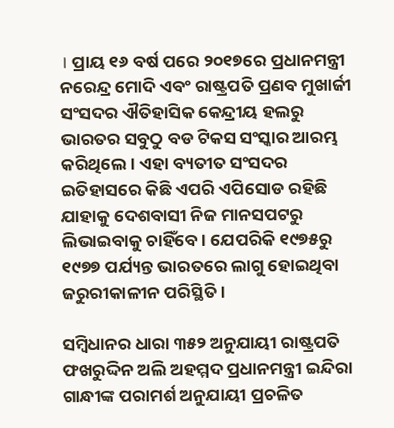। ପ୍ରାୟ ୧୬ ବର୍ଷ ପରେ ୨୦୧୭ରେ ପ୍ରଧାନମନ୍ତ୍ରୀ ନରେନ୍ଦ୍ର ମୋଦି ଏବଂ ରାଷ୍ଟ୍ରପତି ପ୍ରଣବ ମୁଖାର୍ଜୀ ସଂସଦର ଐତିହାସିକ କେନ୍ଦ୍ରୀୟ ହଲରୁ ଭାରତର ସବୁଠୁ ବଡ ଟିକସ ସଂସ୍କାର ଆରମ୍ଭ କରିଥିଲେ। ଏହା ବ୍ୟତୀତ ସଂସଦର ଇତିହାସରେ କିଛି ଏପରି ଏପିସୋଡ ରହିଛି ଯାହାକୁ ଦେଶବାସୀ ନିଜ ମାନସପଟରୁ ଲିଭାଇବାକୁ ଚାହିଁବେ । ଯେପରିକି ୧୯୭୫ରୁ ୧୯୭୭ ପର୍ଯ୍ୟନ୍ତ ଭାରତରେ ଲାଗୁ ହୋଇଥିବା ଜରୁରୀକାଳୀନ ପରିସ୍ଥିତି ।

ସମ୍ବିଧାନର ଧାରା ୩୫୨ ଅନୁଯାୟୀ ରାଷ୍ଟ୍ରପତି ଫଖରୁଦ୍ଦିନ ଅଲି ଅହମ୍ମଦ ପ୍ରଧାନମନ୍ତ୍ରୀ ଇନ୍ଦିରା ଗାନ୍ଧୀଙ୍କ ପରାମର୍ଶ ଅନୁଯାୟୀ ପ୍ରଚଳିତ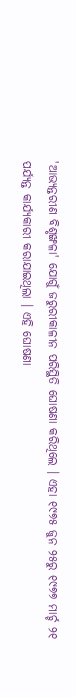'ଆଭ୍ୟନ୍ତରୀଣ ବିଶୃଙ୍ଖଳା' ଯୋଗୁଁ ଜରୁରୀକାଳୀନ ପରିସ୍ଥିତି ଘୋଷଣା କରିଥିଲେ । ଏହା ୧୯୭୫ ଜୁନ ୨୫ରୁ ୧୯୭୭ ମାର୍ଚ୍ଚ ୨୧ ପର୍ଯ୍ୟନ୍ତ କାର୍ଯ୍ୟକାରୀ କରାଯାଇଥିଲା । ଏହି ଘୋଷଣା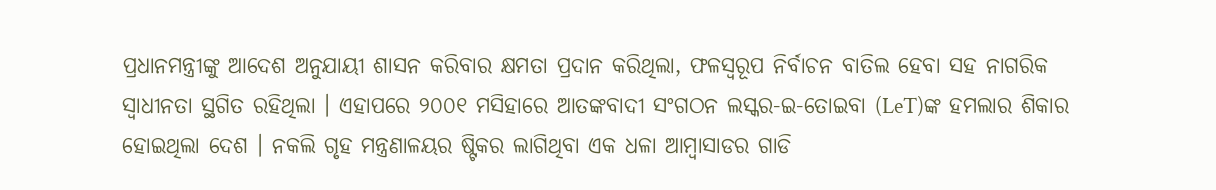ପ୍ରଧାନମନ୍ତ୍ରୀଙ୍କୁ ଆଦେଶ ଅନୁଯାୟୀ ଶାସନ କରିବାର କ୍ଷମତା ପ୍ରଦାନ କରିଥିଲା, ଫଳସ୍ବରୂପ ନିର୍ବାଚନ ବାତିଲ ହେବା ସହ ନାଗରିକ ସ୍ବାଧୀନତା ସ୍ଥଗିତ ରହିଥିଲା । ଏହାପରେ ୨୦୦୧ ମସିହାରେ ଆତଙ୍କବାଦୀ ସଂଗଠନ ଲସ୍କର-ଇ-ତୋଇବା (LeT)ଙ୍କ ହମଲାର ଶିକାର ହୋଇଥିଲା ଦେଶ । ନକଲି ଗୃହ ମନ୍ତ୍ରଣାଳୟର ଷ୍ଟିକର ଲାଗିଥିବା ଏକ ଧଳା ଆମ୍ବାସାଡର ଗାଡି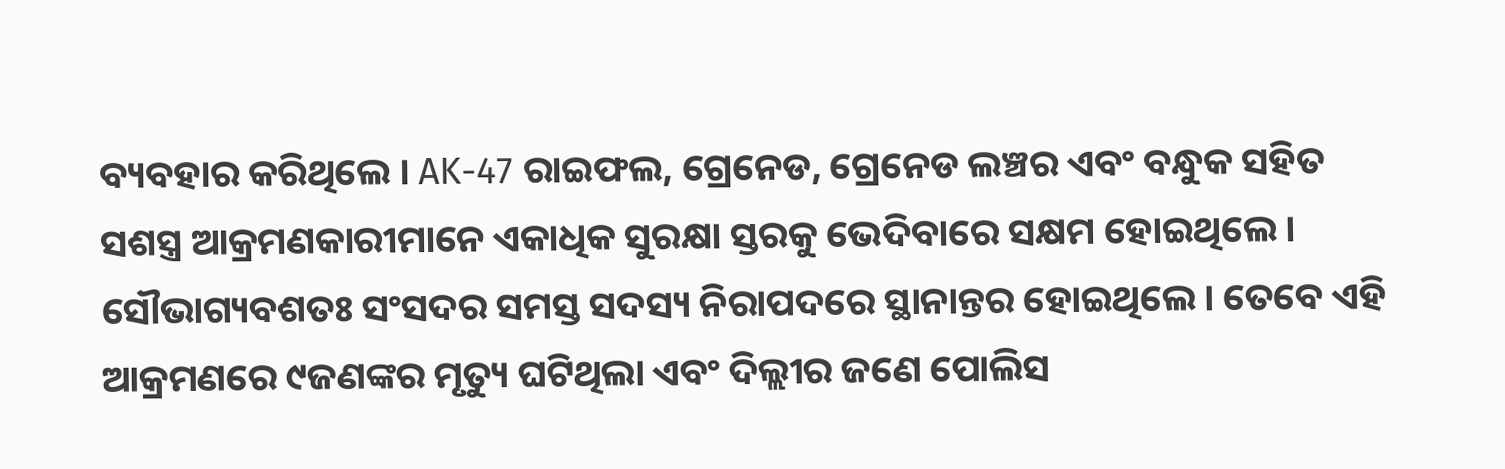ବ୍ୟବହାର କରିଥିଲେ । AK-47 ରାଇଫଲ, ଗ୍ରେନେଡ, ଗ୍ରେନେଡ ଲଞ୍ଚର ଏବଂ ବନ୍ଧୁକ ସହିତ ସଶସ୍ତ୍ର ଆକ୍ରମଣକାରୀମାନେ ଏକାଧିକ ସୁରକ୍ଷା ସ୍ତରକୁ ଭେଦିବାରେ ସକ୍ଷମ ହୋଇଥିଲେ । ସୌଭାଗ୍ୟବଶତଃ ସଂସଦର ସମସ୍ତ ସଦସ୍ୟ ନିରାପଦରେ ସ୍ଥାନାନ୍ତର ହୋଇଥିଲେ। ତେବେ ଏହି ଆକ୍ରମଣରେ ୯ଜଣଙ୍କର ମୃତ୍ୟୁ ଘଟିଥିଲା ଏବଂ ଦିଲ୍ଲୀର ଜଣେ ପୋଲିସ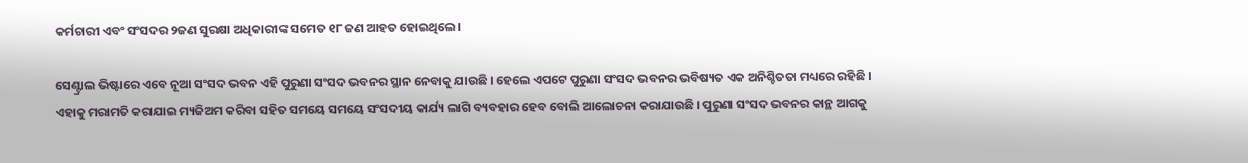କର୍ମଚାରୀ ଏବଂ ସଂସଦର ୨ଜଣ ସୁରକ୍ଷା ଅଧିକାରୀଙ୍କ ସମେତ ୧୮ ଜଣ ଆହତ ହୋଇଥିଲେ।

ସେଣ୍ଟ୍ରାଲ ଭିଷ୍ଟାରେ ଏବେ ନୂଆ ସଂସଦ ଭବନ ଏହି ପୁରୁଣା ସଂସଦ ଭବନର ସ୍ଥାନ ନେବାକୁ ଯାଉଛି । ହେଲେ ଏପଟେ ପୁରୁଣା ସଂସଦ ଭବନର ଭବିଷ୍ୟତ ଏକ ଅନିଶ୍ଚିତତା ମଧ୍ୟରେ ରହିଛି । ଏହାକୁ ମରାମତି କରାଯାଇ ମ୍ୟଜିଅମ କରିବା ସହିତ ସମୟେ ସମୟେ ସଂସଦୀୟ କାର୍ଯ୍ୟ ଲାଗି ବ୍ୟବହାର ହେବ ବୋଲି ଆଲୋଚନା କରାଯାଉଛି । ପୁରୁଣା ସଂସଦ ଭବନର କାନ୍ଥ ଆଗକୁ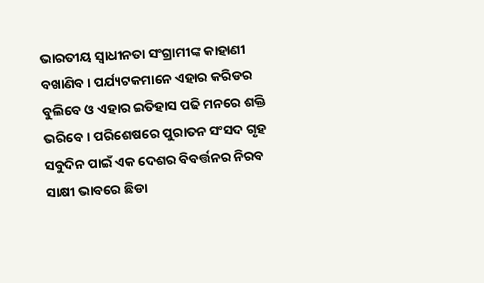ଭାରତୀୟ ସ୍ବାଧୀନତା ସଂଗ୍ରାମୀଙ୍କ କାହାଣୀ ବଖାଣିବ । ପର୍ଯ୍ୟଟକମାନେ ଏହାର କରିଡର ବୁଲିବେ ଓ ଏହାର ଇତିହାସ ପଢି ମନରେ ଶକ୍ତି ଭରିବେ । ପରିଶେଷରେ ପୁରାତନ ସଂସଦ ଗୃହ ସବୁଦିନ ପାଇଁ ଏକ ଦେଶର ବିବର୍ତ୍ତନର ନିରବ ସାକ୍ଷୀ ଭାବରେ ଛିଡା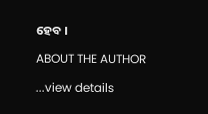ହେବ ।

ABOUT THE AUTHOR

...view details